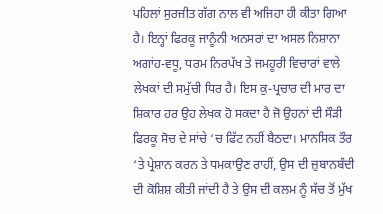ਪਹਿਲਾਂ ਸੁਰਜੀਤ ਗੱਗ ਨਾਲ ਵੀ ਅਜਿਹਾ ਹੀ ਕੀਤਾ ਗਿਆ ਹੈ। ਇਨ੍ਹਾਂ ਫਿਰਕੂ ਜਾਨੂੰਨੀ ਅਨਸਰਾਂ ਦਾ ਅਸਲ ਨਿਸ਼ਾਨਾ ਅਗਾਂਹ-ਵਧੂ, ਧਰਮ ਨਿਰਪੱਖ ਤੇ ਜਮਹੂਰੀ ਵਿਚਾਰਾਂ ਵਾਲੇ ਲੇਖਕਾਂ ਦੀ ਸਮੁੱਚੀ ਧਿਰ ਹੈ। ਇਸ ਕੁ-ਪ੍ਰਚਾਰ ਦੀ ਮਾਰ ਦਾ ਸ਼ਿਕਾਰ ਹਰ ਉਹ ਲੇਖਕ ਹੋ ਸਕਦਾ ਹੈ ਜੋ ਉਹਨਾਂ ਦੀ ਸੌੜੀ ਫਿਰਕੂ ਸੋਚ ਦੇ ਸਾਂਚੇ ‘ਚ ਫਿੱਟ ਨਹੀਂ ਬੈਠਦਾ। ਮਾਨਸਿਕ ਤੌਰ ‘ਤੇ ਪ੍ਰੇਸ਼ਾਨ ਕਰਨ ਤੇ ਧਮਕਾਉਣ ਰਾਹੀਂ, ਉਸ ਦੀ ਜ਼ੁਬਾਨਬੰਦੀ ਦੀ ਕੋਸ਼ਿਸ਼ ਕੀਤੀ ਜਾਂਦੀ ਹੈ ਤੇ ਉਸ ਦੀ ਕਲਮ ਨੂੰ ਸੱਚ ਤੋਂ ਮੁੱਖ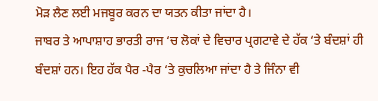ਮੋੜ ਲੈਣ ਲਈ ਮਜਬੂਰ ਕਰਨ ਦਾ ਯਤਨ ਕੀਤਾ ਜਾਂਦਾ ਹੈ।
ਜਾਬਰ ਤੇ ਆਪਾਸ਼ਾਹ ਭਾਰਤੀ ਰਾਜ ‘ਚ ਲੋਕਾਂ ਦੇ ਵਿਚਾਰ ਪ੍ਰਗਟਾਵੇ ਦੇ ਹੱਕ ‘ਤੇ ਬੰਦਸ਼ਾਂ ਹੀ ਬੰਦਸ਼ਾਂ ਹਨ। ਇਹ ਹੱਕ ਪੈਰ -ਪੈਰ ‘ਤੇ ਕੁਚਲਿਆ ਜਾਂਦਾ ਹੈ ਤੇ ਜਿੰਨਾ ਵੀ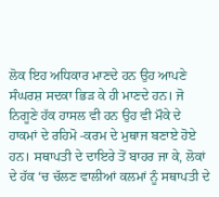ਲੋਕ ਇਹ ਅਧਿਕਾਰ ਮਾਣਦੇ ਹਨ ਉਹ ਆਪਣੇ ਸੰਘਰਸ਼ ਸਦਕਾ ਭਿੜ ਕੇ ਹੀ ਮਾਣਦੇ ਹਨ। ਜੋ ਨਿਗੂਣੇ ਹੱਕ ਹਾਸਲ ਵੀ ਹਨ ਉਹ ਵੀ ਮੌਕੇ ਦੇ ਹਾਕਮਾਂ ਦੇ ਰਹਿਮੋ -ਕਰਮ ਦੇ ਮੁਥਾਜ ਬਣਾਏ ਹੋਏ ਹਨ। ਸਥਾਪਤੀ ਦੇ ਦਾਇਰੇ ਤੋਂ ਬਾਹਰ ਜਾ ਕੇ, ਲੋਕਾਂ ਦੇ ਹੱਕ ‘ਚ ਚੱਲਣ ਵਾਲੀਆਂ ਕਲਮਾਂ ਨੂੰ ਸਥਾਪਤੀ ਦੇ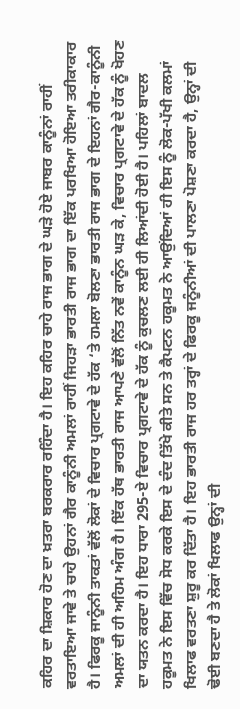ਕਹਿਰ ਦਾ ਸ਼ਿਕਾਰ ਹੋਣ ਦਾ ਖ਼ਤਰਾ ਬਰਕਰਾਰ ਰਹਿੰਦਾ ਹੈ। ਇਹ ਕਹਿਰ ਚਾਹੇ ਰਾਜ ਭਾਗ ਦੇ ਘੜੇ ਹੋਏ ਜਾਬਰ ਕਾਨੂੰਨਾਂ ਰਾਹੀਂ ਵਰਤਾਇਆ ਜਾਵੇ ਤੇ ਚਾਹੇ ਉਹਨਾਂ ਗੈਰ ਕਾਨੂੰਨੀ ਅਮਲਾਂ ਰਾਹੀਂ ਜਿਹੜਾ ਭਾਰਤੀ ਰਾਜ ਭਾਗ ਦਾ ਇੱਕ ਪਰਖਿਆ ਹੋਇਆ ਤਰੀਕਾਕਾਰ ਹੈ। ਫਿਰਕੂ ਜਾਨੂੰਨੀ ਤਾਕਤਾਂ ਵੱਲੋਂ ਲੋਕਾਂ ਦੇ ਵਿਚਾਰ ਪ੍ਰਗਟਾਵੇ ਦੇ ਹੱਕ ‘ਤੇ ਹਮਲਾ ਬੋਲਣਾ ਭਾਰਤੀ ਰਾਜ ਭਾਗ ਦੇ ਇਹਨਾਂ ਗੈਰ-ਕਾਨੂੰਨੀ ਅਮਲਾਂ ਦੀ ਹੀ ਅਹਿਮ ਅੰਗ ਹੈ। ਇੱਕ ਹੱਥ ਭਾਰਤੀ ਰਾਜ ਆਪਣੇ ਵੱਲੋਂ ਨਿੱਤ ਨਵੇਂ ਕਾਨੂੰਨ ਘੜ ਕੇ, ਵਿਚਾਰ ਪ੍ਰਗਟਾਵੇ ਦੇ ਹੱਕ ਨੂੰ ਖੋਹਣ ਦਾ ਯਤਨ ਕਰਦਾ ਹੈ। ਇਹ ਧਾਰਾ 295-ਏ ਵਿਚਾਰ ਪ੍ਰਗਟਾਵੇ ਦੇ ਹੱਕ ਨੂੰ ਕੁਚਲਣ ਲਈ ਹੀ ਲਿਆਂਦੀ ਹੋਈ ਹੈ। ਪਹਿਲਾਂ ਬਾਦਲ ਹਕੂਮਤ ਨੇ ਇਸ ਵਿੱਚ ਸੋਧ ਕਰਕੇ ਇਸ ਦੇ ਦੰਦ ਤਿੱਖੇ ਕੀਤੇ ਸਨ ਤੇ ਕੈਪਟਨ ਹਕੂਮਤ ਨੇ ਆਉਂਦਿਆਂ ਹੀ ਇਸ ਨੂੰ ਲੋਕ-ਪੱਖੀ ਕਲਮਾਂ ਖਿਲਾਫ ਵਰਤਣਾ ਸ਼ੁਰੂ ਕਰ ਦਿੱਤਾ ਹੈ। ਇਹ ਭਾਰਤੀ ਰਾਜ ਹਰ ਤਰ੍ਹਾਂ ਦੇ ਫਿਰਕੂ ਜਨੂੰਨੀਆਂ ਦੀ ਪਾਲਣਾ ਪੋਸ਼ਣਾ ਕਰਦਾ ਹੈ, ਉਨ੍ਹਾਂ ਦੀ ਢੋਈ ਬਣਦਾ ਹੈ ਤੇ ਲੋਕਾਂ ਖਿਲਾਫ ਉਨ੍ਹਾਂ ਦੀ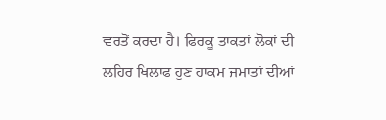ਵਰਤੋਂ ਕਰਦਾ ਹੈ। ਫਿਰਕੂ ਤਾਕਤਾਂ ਲੋਕਾਂ ਦੀ ਲਹਿਰ ਖਿਲਾਫ ਹੁਣ ਹਾਕਮ ਜਮਾਤਾਂ ਦੀਆਂ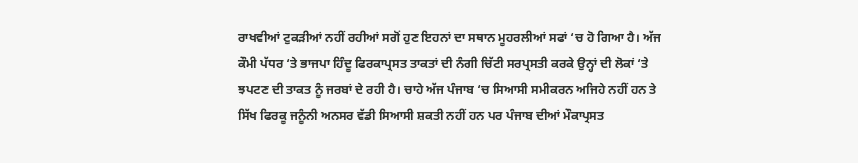ਰਾਖਵੀਆਂ ਟੁਕੜੀਆਂ ਨਹੀਂ ਰਹੀਆਂ ਸਗੋਂ ਹੁਣ ਇਹਨਾਂ ਦਾ ਸਥਾਨ ਮੂਹਰਲੀਆਂ ਸਫਾਂ ‘ਚ ਹੋ ਗਿਆ ਹੈ। ਅੱਜ ਕੌਮੀ ਪੱਧਰ ‘ਤੇ ਭਾਜਪਾ ਹਿੰਦੂ ਫਿਰਕਾਪ੍ਰਸਤ ਤਾਕਤਾਂ ਦੀ ਨੰਗੀ ਚਿੱਟੀ ਸਰਪ੍ਰਸਤੀ ਕਰਕੇ ਉਨ੍ਹਾਂ ਦੀ ਲੋਕਾਂ ‘ਤੇ ਝਪਟਣ ਦੀ ਤਾਕਤ ਨੂੰ ਜਰਬਾਂ ਦੇ ਰਹੀ ਹੈ। ਚਾਹੇ ਅੱਜ ਪੰਜਾਬ ‘ਚ ਸਿਆਸੀ ਸਮੀਕਰਨ ਅਜਿਹੇ ਨਹੀਂ ਹਨ ਤੇ ਸਿੱਖ ਫਿਰਕੂ ਜਨੂੰਨੀ ਅਨਸਰ ਵੱਡੀ ਸਿਆਸੀ ਸ਼ਕਤੀ ਨਹੀਂ ਹਨ ਪਰ ਪੰਜਾਬ ਦੀਆਂ ਮੌਕਾਪ੍ਰਸਤ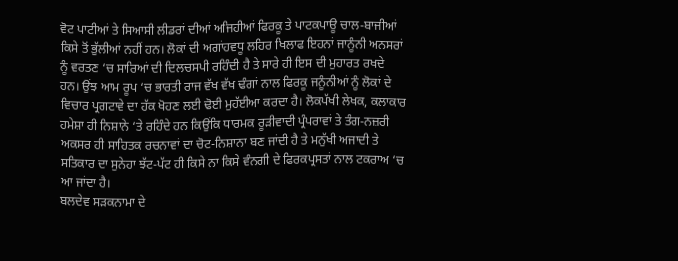ਵੋਟ ਪਾਟੀਆਂ ਤੇ ਸਿਆਸੀ ਲੀਡਰਾਂ ਦੀਆਂ ਅਜਿਹੀਆਂ ਫਿਰਕੂ ਤੇ ਪਾਟਕਪਾਊ ਚਾਲ-ਬਾਜੀਆਂ ਕਿਸੇ ਤੋਂ ਭੁੱਲੀਆਂ ਨਹੀਂ ਹਨ। ਲੋਕਾਂ ਦੀ ਅਗਾਂਹਵਧੂ ਲਹਿਰ ਖਿਲਾਫ ਇਹਨਾਂ ਜਾਨੂੰਨੀ ਅਨਸਰਾਂ ਨੂੰ ਵਰਤਣ ‘ਚ ਸਾਰਿਆਂ ਦੀ ਦਿਲਚਸਪੀ ਰਹਿੰਦੀ ਹੈ ਤੇ ਸਾਰੇ ਹੀ ਇਸ ਦੀ ਮੁਹਾਰਤ ਰਖਦੇ ਹਨ। ਉਂਝ ਆਮ ਰੂਪ ‘ਚ ਭਾਰਤੀ ਰਾਜ ਵੱਖ ਵੱਖ ਢੰਗਾਂ ਨਾਲ ਫਿਰਕੂ ਜਨੂੰਨੀਆਂ ਨੂੰ ਲੋਕਾਂ ਦੇ ਵਿਚਾਰ ਪ੍ਰਗਟਾਵੇ ਦਾ ਹੱਕ ਖੋਹਣ ਲਈ ਢੋਈ ਮੁਹੱਈਆ ਕਰਦਾ ਹੈ। ਲੋਕਪੱਖੀ ਲੇਖਕ, ਕਲਾਕਾਰ ਹਮੇਸ਼ਾ ਹੀ ਨਿਸ਼ਾਨੇ ‘ਤੇ ਰਹਿੰਦੇ ਹਨ ਕਿਉਂਕਿ ਧਾਰਮਕ ਰੂੜੀਵਾਦੀ ਪ੍ਰੰਪਰਾਵਾਂ ਤੇ ਤੰਗ-ਨਜ਼ਰੀ ਅਕਸਰ ਹੀ ਸਾਹਿਤਕ ਰਚਨਾਵਾਂ ਦਾ ਚੋਟ-ਨਿਸ਼ਾਨਾ ਬਣ ਜਾਂਦੀ ਹੈ ਤੇ ਮਨੁੱਖੀ ਅਜਾਦੀ ਤੇ ਸਤਿਕਾਰ ਦਾ ਸੁਨੇਹਾ ਝੱਟ-ਪੱਟ ਹੀ ਕਿਸੇ ਨਾ ਕਿਸੇ ਵੰਨਗੀ ਦੇ ਫਿਰਕਪ੍ਰਸਤਾਂ ਨਾਲ ਟਕਰਾਅ ‘ਚ ਆ ਜਾਂਦਾ ਹੈ।
ਬਲਦੇਵ ਸੜਕਨਾਮਾ ਦੇ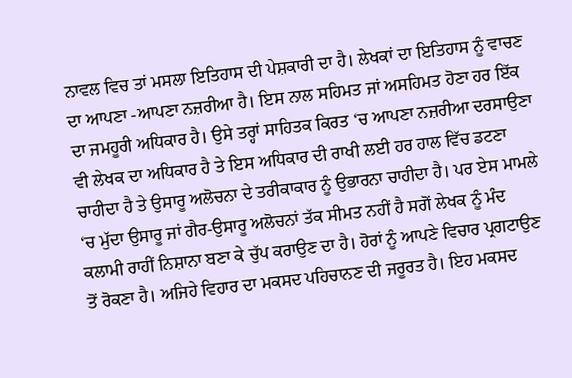ਨਾਵਲ ਵਿਚ ਤਾਂ ਮਸਲਾ ਇਤਿਹਾਸ ਦੀ ਪੇਸ਼ਕਾਰੀ ਦਾ ਹੈ। ਲੇਖਕਾਂ ਦਾ ਇਤਿਹਾਸ ਨੂੰ ਵਾਚਣ ਦਾ ਆਪਣਾ -ਆਪਣਾ ਨਜ਼ਰੀਆ ਹੈ। ਇਸ ਨਾਲ ਸਹਿਮਤ ਜਾਂ ਅਸਹਿਮਤ ਹੋਣਾ ਹਰ ਇੱਕ ਦਾ ਜਮਹੂਰੀ ਅਧਿਕਾਰ ਹੈ। ਉਸੇ ਤਰ੍ਹਾਂ ਸਾਹਿਤਕ ਕਿਰਤ ‘ਚ ਆਪਣਾ ਨਜ਼ਰੀਆ ਦਰਸਾਉਣਾ ਵੀ ਲੇਖਕ ਦਾ ਅਧਿਕਾਰ ਹੈ ਤੇ ਇਸ ਅਧਿਕਾਰ ਦੀ ਰਾਖੀ ਲਈ ਹਰ ਹਾਲ ਵਿੱਚ ਡਟਣਾ ਚਾਹੀਦਾ ਹੈ ਤੇ ਉਸਾਰੂ ਅਲੋਚਨਾ ਦੇ ਤਰੀਕਾਕਾਰ ਨੂੰ ਉਭਾਰਨਾ ਚਾਹੀਦਾ ਹੈ। ਪਰ ਏਸ ਮਾਮਲੇ ‘ਚ ਮੁੱਦਾ ਉਸਾਰੂ ਜਾਂ ਗੈਰ-ਉਸਾਰੂ ਅਲੋਚਨਾਂ ਤੱਕ ਸੀਮਤ ਨਹੀਂ ਹੈ ਸਗੋਂ ਲੇਖਕ ਨੂੰ ਮੰਦ ਕਲਾਮੀ ਰਾਹੀਂ ਨਿਸ਼ਾਨਾ ਬਣਾ ਕੇ ਚੁੱਪ ਕਰਾਉਣ ਦਾ ਹੈ। ਹੋਰਾਂ ਨੂੰ ਆਪਣੇ ਵਿਚਾਰ ਪ੍ਰਗਟਾਉਣ ਤੋਂ ਰੋਕਣਾ ਹੈ। ਅਜਿਹੇ ਵਿਹਾਰ ਦਾ ਮਕਸਦ ਪਹਿਚਾਨਣ ਦੀ ਜਰੂਰਤ ਹੈ। ਇਹ ਮਕਸਦ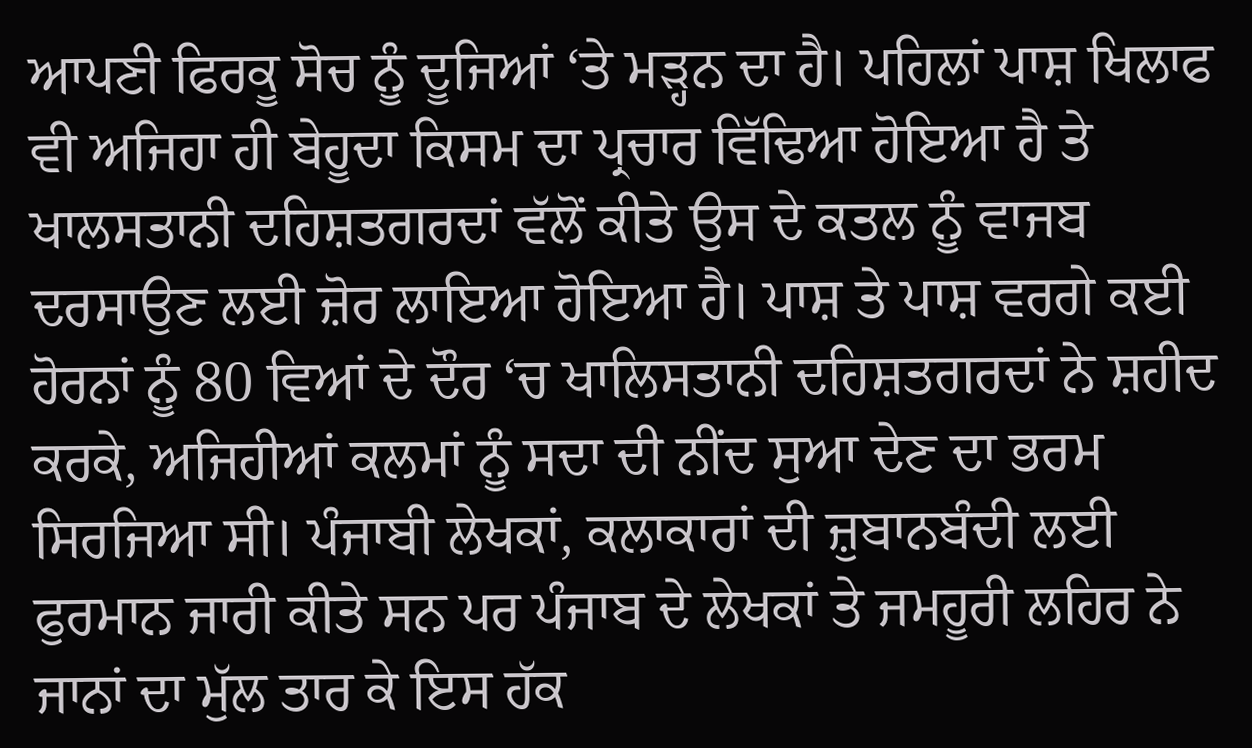ਆਪਣੀ ਫਿਰਕੂ ਸੋਚ ਨੂੰ ਦੂਜਿਆਂ ‘ਤੇ ਮੜ੍ਹਨ ਦਾ ਹੈ। ਪਹਿਲਾਂ ਪਾਸ਼ ਖਿਲਾਫ ਵੀ ਅਜਿਹਾ ਹੀ ਬੇਹੂਦਾ ਕਿਸਮ ਦਾ ਪ੍ਰਚਾਰ ਵਿੱਢਿਆ ਹੋਇਆ ਹੈ ਤੇ ਖਾਲਸਤਾਨੀ ਦਹਿਸ਼ਤਗਰਦਾਂ ਵੱਲੋਂ ਕੀਤੇ ਉਸ ਦੇ ਕਤਲ ਨੂੰ ਵਾਜਬ ਦਰਸਾਉਣ ਲਈ ਜ਼ੋਰ ਲਾਇਆ ਹੋਇਆ ਹੈ। ਪਾਸ਼ ਤੇ ਪਾਸ਼ ਵਰਗੇ ਕਈ ਹੋਰਨਾਂ ਨੂੰ 80 ਵਿਆਂ ਦੇ ਦੌਰ ‘ਚ ਖਾਲਿਸਤਾਨੀ ਦਹਿਸ਼ਤਗਰਦਾਂ ਨੇ ਸ਼ਹੀਦ ਕਰਕੇ, ਅਜਿਹੀਆਂ ਕਲਮਾਂ ਨੂੰ ਸਦਾ ਦੀ ਨੀਂਦ ਸੁਆ ਦੇਣ ਦਾ ਭਰਮ ਸਿਰਜਿਆ ਸੀ। ਪੰਜਾਬੀ ਲੇਖਕਾਂ, ਕਲਾਕਾਰਾਂ ਦੀ ਜ਼ੁਬਾਨਬੰਦੀ ਲਈ ਫੁਰਮਾਨ ਜਾਰੀ ਕੀਤੇ ਸਨ ਪਰ ਪੰਜਾਬ ਦੇ ਲੇਖਕਾਂ ਤੇ ਜਮਹੂਰੀ ਲਹਿਰ ਨੇ ਜਾਨਾਂ ਦਾ ਮੁੱਲ ਤਾਰ ਕੇ ਇਸ ਹੱਕ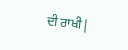ਦੀ ਰਾਖੀ |